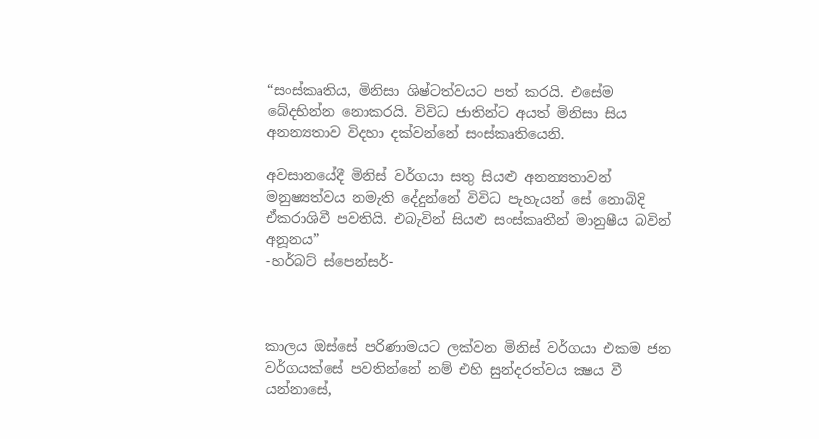“සංස්කෘතිය, මිනිසා ශිෂ්ටත්වයට පත් කරයි. එසේම බේදභින්න නොකරයි. විවිධ ජාතින්ට අයත් මිනිසා සිය අනන්‍යතාව විදහා දක්වන්නේ සංස්කෘතියෙනි.

අවසානයේදී මිනිස් වර්ගයා සතු සියළු අනන්‍යතාවන් මනුෂ්‍යත්වය නමැති දේදුන්නේ විවිධ පැහැයන් සේ නොබිදි ඒකරාශිවී පවතියි. එබැවින් සියළු සංස්කෘතීන් මානුෂීය බවින් අනූනය”
-හර්බට් ස්පෙන්සර්-



කාලය ඔස්සේ පරිණාමයට ලක්වන මිනිස් වර්ගයා එකම ජන වර්ගයක්සේ පවතින්නේ නම් එහි සුන්දරත්වය ක්‍ෂය වී යන්නාසේ,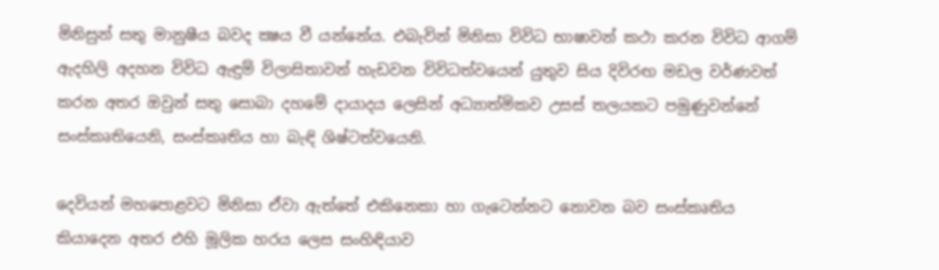මිනිසුන් සතු මානුෂීය බවද ක්‍ෂය වී යන්නේය. එබැවින් මිනිසා විවිධ භාෂාවන් කථා කරන විවිධ ආගම් ඇදහිලි අදහන විවිධ ඇඳුම් විලාසිතාවන් හැඩවන විවිධත්වයෙන් යුතුව සිය දිවිරඟ මඩල වර්ණවත් කරන අතර ඔවුන් සතු සොබා දහමේ දායාදය ලෙසින් අධ්‍යාත්මිකව උසස් තලයකට පමුණුවන්නේ සංස්කෘතියෙනි, සංස්කෘතිය හා බැඳි ශිෂ්ටත්වයෙනි.

දෙවියන් මහපොළවට මිනිසා ඒවා ඇත්තේ එකිනෙකා හා ගැටෙන්නට නොවන බව සංස්කෘතිය කියාදෙන අතර එහි මූලික හරය ලෙස සංහිඳියාව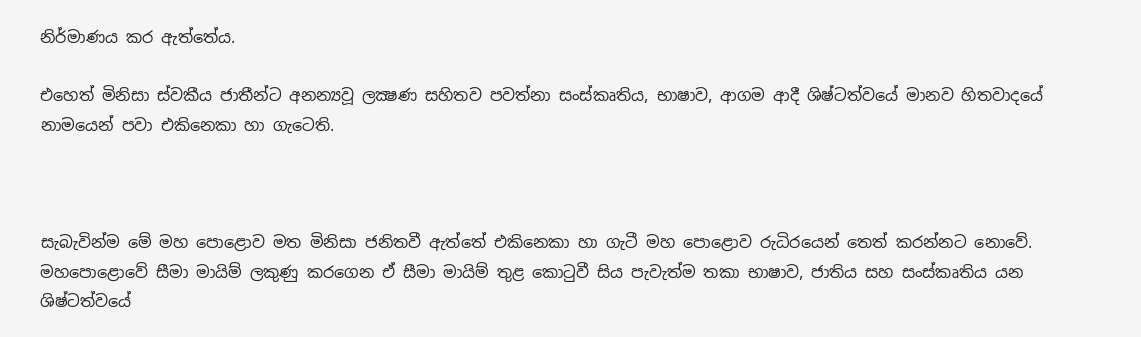නිර්මාණය කර ඇත්තේය.

එහෙත් මිනිසා ස්වකීය ජාතීන්ට අනන්‍යවූ ලක්‍ෂණ සහිතව පවත්නා සංස්කෘතිය, භාෂාව, ආගම ආදී ශිෂ්ටත්වයේ මානව හිතවාදයේ නාමයෙන් පවා එකිනෙකා හා ගැටෙති.



සැබැවින්ම මේ මහ පොළොව මත මිනිසා ජනිතවී ඇත්තේ එකිනෙකා හා ගැටී මහ පොළොව රුධිරයෙන් තෙත් කරන්නට නොවේ. මහපොළොවේ සීමා මායිම් ලකුණු කරගෙන ඒ සීමා මායිම් තුළ කොටුවී සිය පැවැත්ම තකා භාෂාව, ජාතිය සහ සංස්කෘතිය යන ශිෂ්ටත්වයේ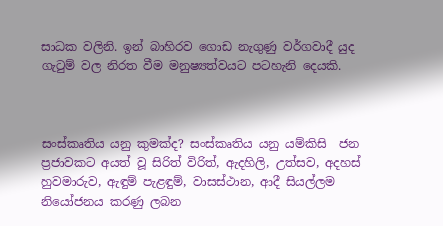සාධක වලිනි. ඉන් බාහිරව ගොඩ නැගුණු වර්ගවාදී යුද ගැටුම් වල නිරත වීම මනුෂ්‍යත්වයට පටහැනි දෙයකි.



සංස්කෘතිය යනු කුමක්ද? සංස්කෘතිය යනු යම්කිසි  ජන ප්‍රජාවකට අයත් වූ සිරිත් විරිත්, ඇදහිලි, උත්සව, අදහස් හුවමාරුව, ඇඳුම් පැළඳුම්, වාසස්ථාන, ආදී සියල්ලම නියෝජනය කරණු ලබන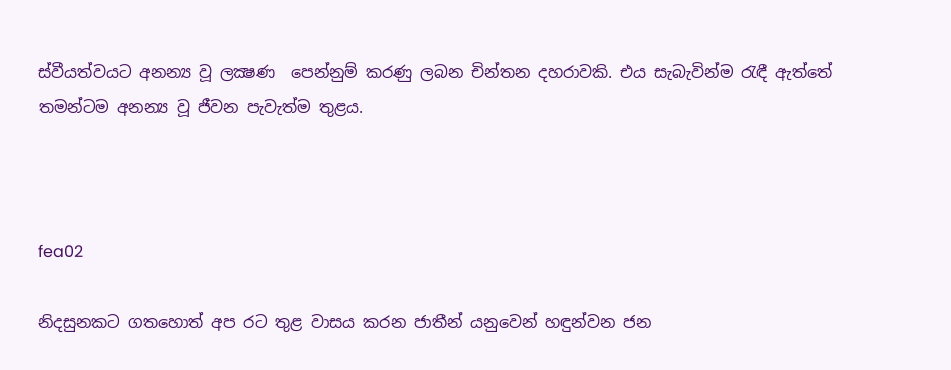ස්වීයත්වයට අනන්‍ය වූ ලක්‍ෂණ  පෙන්නුම් කරණු ලබන චින්තන දහරාවකි. එය සැබැවින්ම රැඳී ඇත්තේ තමන්ටම අනන්‍ය වූ ජීවන පැවැත්ම තුළය.



fea02

නිදසුනකට ගතහොත් අප රට තුළ වාසය කරන ජාතීන් යනුවෙන් හඳුන්වන ජන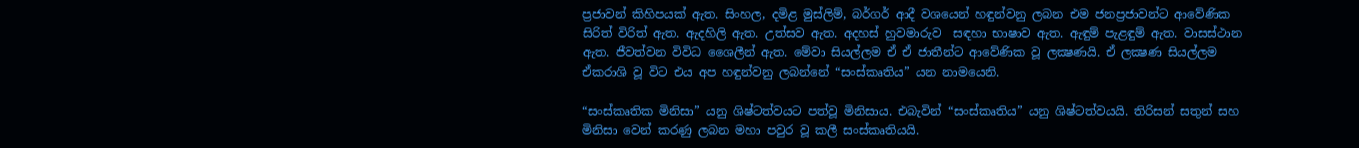ප්‍රජාවන් කිහිපයක් ඇත. සිංහල, දමිළ මුස්ලිම්, බර්ගර් ආදී වශයෙන් හඳුන්වනු ලබන එම ජනප්‍රජාවන්ට ආවේණික සිරිත් විරිත් ඇත. ඇදහිලි ඇත. උත්සව ඇත. අදහස් හුවමාරුව  සඳහා භාෂාව ඇත. ඇඳුම් පැළඳුම් ඇත. වාසස්ථාන ඇත. ජීවත්වන විවිධ ශෛලීන් ඇත. මේවා සියල්ලම ඒ ඒ ජාතීන්ට ආවේණික වූ ලක්‍ෂණයි. ඒ ලක්‍ෂණ සියල්ලම ඒකරාශි වූ විට එය අප හඳුන්වනු ලබන්නේ “සංස්කෘතිය” යන නාමයෙනි.

“සංස්කෘතික මිනිසා” යනු ශිෂ්ටත්වයට පත්වූ මිනිසාය. එබැවින් “සංස්කෘතිය” යනු ශිෂ්ටත්වයයි. තිරිසන් සතුන් සහ මිනිසා වෙන් කරණු ලබන මහා පවුර වූ කලී සංස්කෘතියයි.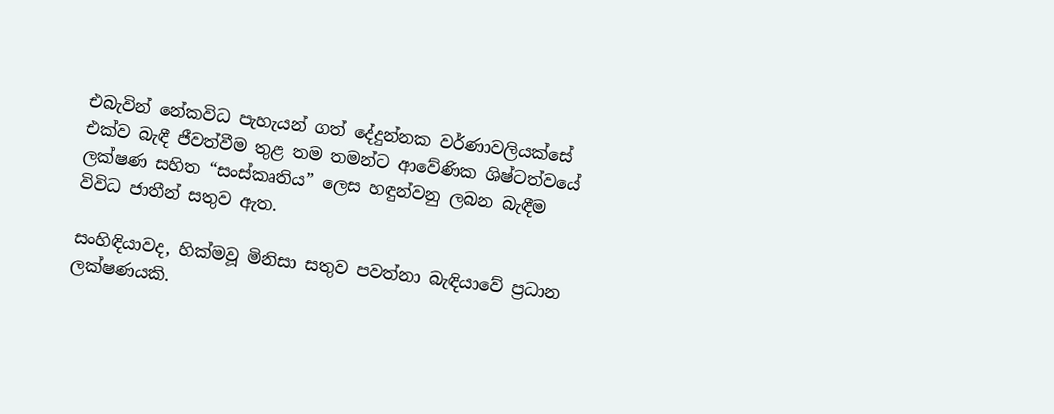එබැවින් නේකවිධ පැහැයන් ගත් දේදුන්නක වර්ණාවලියක්සේ එක්ව බැඳී ජීවත්වීම තුළ තම තමන්ට ආවේණික ශිෂ්ටත්වයේ ලක්ෂණ සහිත “සංස්කෘතිය” ලෙස හඳුන්වනු ලබන බැඳීම විවිධ ජාතීන් සතුව ඇත.

සංහිඳියාවද, හික්මවූ මිනිසා සතුව පවත්නා බැඳියාවේ ප්‍රධාන ලක්ෂණයකි.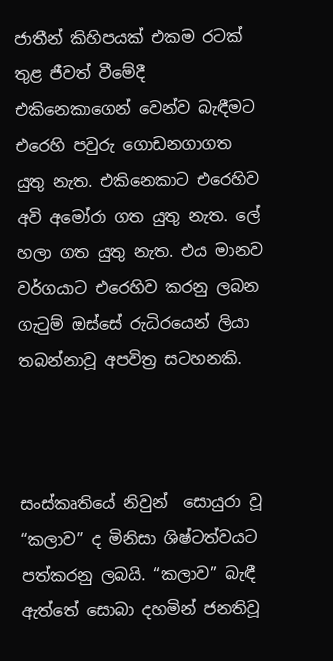ජාතීන් කිහිපයක් එකම රටක් තුළ ජීවත් වීමේදී  එකිනෙකාගෙන් වෙන්ව බැඳීමට එරෙහි පවුරු ගොඩනගාගත යුතු නැත. එකිනෙකාට එරෙහිව අවි අමෝරා ගත යුතු නැත. ලේ හලා ගත යුතු නැත. එය මානව වර්ගයාට එරෙහිව කරනු ලබන ගැටුම් ඔස්සේ රුධිරයෙන් ලියා තබන්නාවූ අපවිත්‍ර සටහනකි.



සංස්කෘතියේ නිවුන්  සොයුරා වූ “කලාව” ද මිනිසා ශිෂ්ටත්වයට පත්කරනු ලබයි. “කලාව” බැඳී ඇත්තේ සොබා දහමින් ජනතිවූ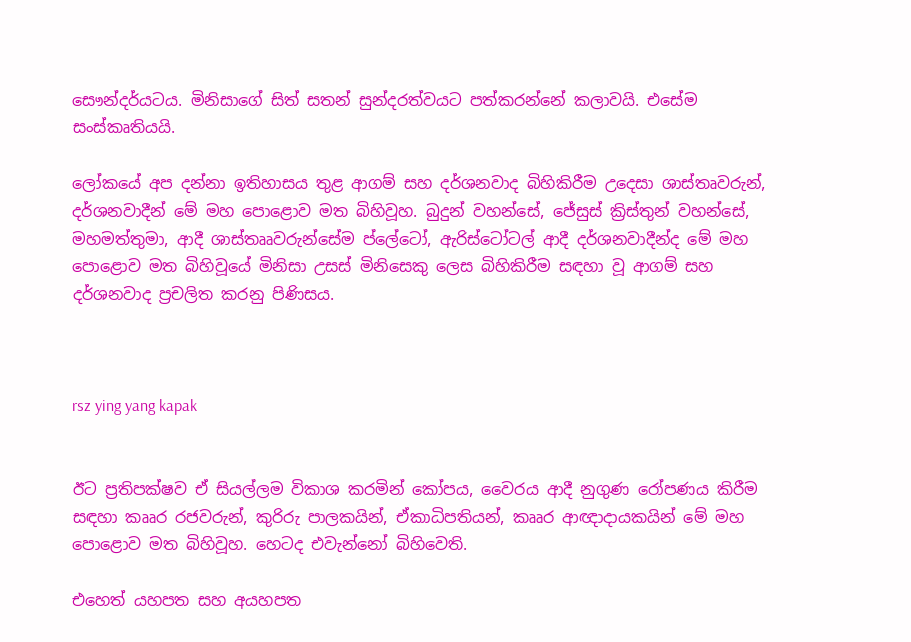සෞන්දර්යටය. මිනිසාගේ සිත් සතන් සුන්දරත්වයට පත්කරන්නේ කලාවයි. එසේම සංස්කෘතියයි.

ලෝකයේ අප දන්නා ඉතිහාසය තුළ ආගම් සහ දර්ශනවාද බිහිකිරීම උදෙසා ශාස්තෘවරුන්, දර්ශනවාදීන් මේ මහ පොළොව මත බිහිවූහ. බුදුන් වහන්සේ, ජේසුස් ක්‍රිස්තුන් වහන්සේ, මහමත්තුමා, ආදී ශාස්තෲවරුන්සේම ප්ලේටෝ, ඇරිස්ටෝටල් ආදී දර්ශනවාදීන්ද මේ මහ පොළොව මත බිහිවූයේ මිනිසා උසස් මිනිසෙකු ලෙස බිහිකිරීම සඳහා වූ ආගම් සහ දර්ශනවාද ප්‍රචලිත කරනු පිණිසය.



rsz ying yang kapak


ඊට ප්‍රතිපක්ෂව ඒ සියල්ලම විකාශ කරමින් කෝපය, වෛරය ආදී නුගුණ රෝපණය කිරීම සඳහා කෲර රජවරුන්, කුරිරු පාලකයින්, ඒකාධිපතියන්, කෲර ආඥාදායකයින් මේ මහ පොළොව මත බිහිවූහ. හෙටද එවැන්නෝ බිහිවෙති.

එහෙත් යහපත සහ අයහපත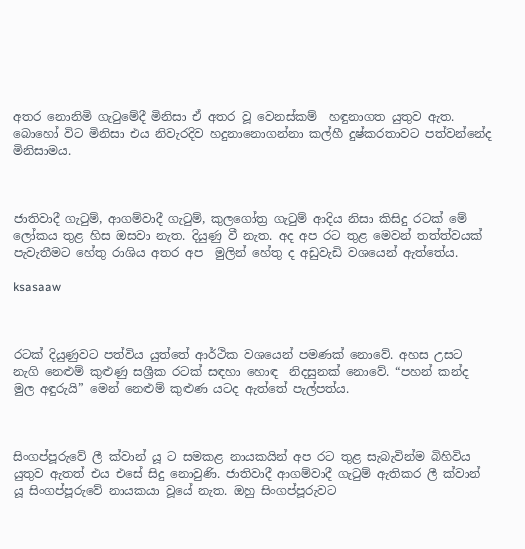අතර නොනිමි ගැටුමේදී මිනිසා ඒ අතර වූ වෙනස්කම්  හඳුනාගත යුතුව ඇත. බොහෝ විට මිනිසා එය නිවැරදිව හදුනානොගන්නා කල්හී දුෂ්කරතාවට පත්වන්නේද මිනිසාමය.



ජාතිවාදී ගැටුම්, ආගම්වාදී ගැටුම්, කුලගෝත්‍ර ගැටුම් ආදිය නිසා කිසිදු රටක් මේ ලෝකය තුළ හිස ඔසවා නැත. දියුණු වී නැත. අද අප රට තුළ මෙවන් තත්ත්වයක් පැවැතීමට හේතු රාශිය අතර අප  මුලින් හේතු ද අඩුවැඩි වශයෙන් ඇත්තේය.

ksasaaw



රටක් දියුණුවට පත්විය යුත්තේ ආර්ථික වශයෙන් පමණක් නොවේ. අහස උසට නැගි නෙළුම් කුළුණු සශ්‍රීක රටක් සඳහා හොඳ  නිදසුනක් නොවේ. “පහන් කන්ද මුල අඳුරුයි” මෙන් නෙළුම් කුළුණ යටද ඇත්තේ පැල්පත්ය.



සිංගප්පූරුවේ ලී ක්වාන් යූ ට සමකළ නායකයින් අප රට තුළ සැබැවින්ම බිහිවිය  යුතුව ඇතත් එය එසේ සිදු නොවුණි. ජාතිවාදී ආගම්වාදී ගැටුම් ඇතිකර ලී ක්වාන් යූ සිංගප්පූරුවේ නායකයා වූයේ නැත. ඔහු සිංගප්පූරුවට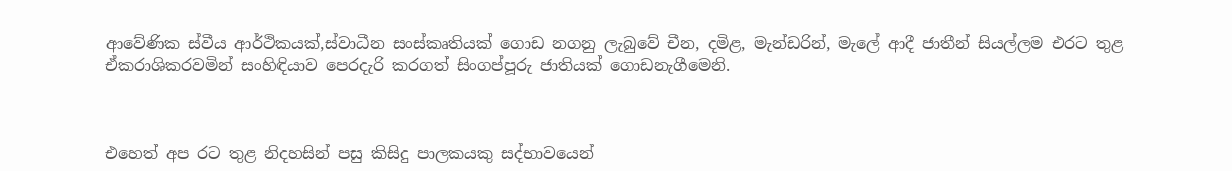ආවේණික ස්වීය ආර්ථිකයක්,ස්වාධීන සංස්කෘතියක් ගොඩ නගනු ලැබුවේ චීන, දමිළ, මැන්ඩරින්, මැලේ ආදී ජාතීන් සියල්ලම එරට තුළ ඒකරාශිකරවමින් සංහිඳියාව පෙරදැරි කරගත් සිංගප්පූරු ජාතියක් ගොඩනැගීමෙනි.



එහෙත් අප රට තුළ නිදහසින් පසු කිසිදු පාලකයකු සද්භාවයෙන්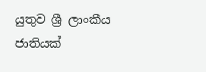යුතුව ශ්‍රී ලාංකීය ජාතියක්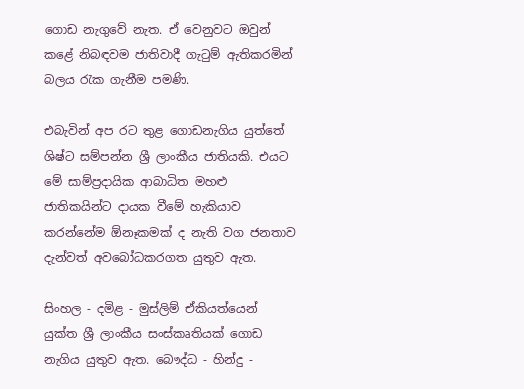ගොඩ නැගුවේ නැත. ඒ වෙනුවට ඔවුන් කළේ නිබඳවම ජාතිවාදී ගැටුම් ඇතිකරමින් බලය රැක ගැනීම පමණි.

එබැවින් අප රට තුළ ගොඩනැගිය යුත්තේ ශිෂ්ට සම්පන්න ශ්‍රී ලාංකීය ජාතියකි. එයට මේ සාම්ප්‍රදායික ආබාධිත මහළු ජාතිකයින්ට දායක වීමේ හැකියාව කරන්නේම ඕනෑකමක් ද නැති වග ජනතාව දැන්වත් අවබෝධකරගත යුතුව ඇත.

සිංහල - දමිළ - මුස්ලිම් ඒකියත්යෙන් යුක්ත ශ්‍රී ලාංකීය සංස්කෘතියක් ගොඩ නැගිය යුතුව ඇත. බෞද්ධ - හින්දු -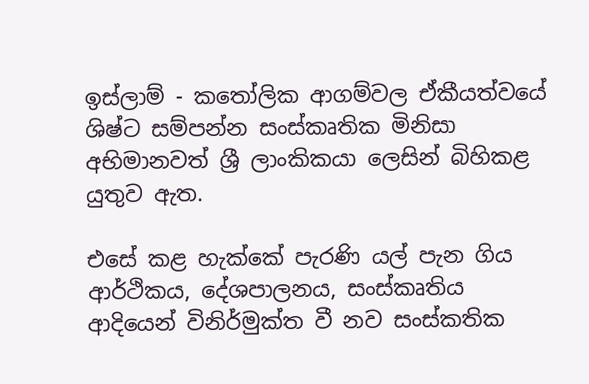ඉස්ලාම් - කතෝලික ආගම්වල ඒකීයත්වයේ ශිෂ්ට සම්පන්න සංස්කෘතික මිනිසා අභිමානවත් ශ්‍රී ලාංකිකයා ලෙසින් බිහිකළ යුතුව ඇත.

එසේ කළ හැක්කේ පැරණි යල් පැන ගිය ආර්ථිකය, දේශපාලනය, සංස්කෘතිය ආදියෙන් විනිර්මුක්ත වී නව සංස්කතික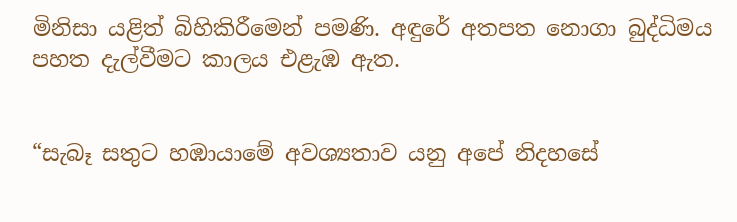මිනිසා යළිත් බිහිකිරීමෙන් පමණි. අඳුරේ අතපත නොගා බුද්ධිමය පහත දැල්වීමට කාලය එළැඹ ඇත.


“සැබෑ සතුට හඹායාමේ අවශ්‍යතාව යනු අපේ නිදහසේ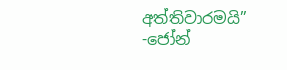අත්තිවාරමයි” -ජෝන්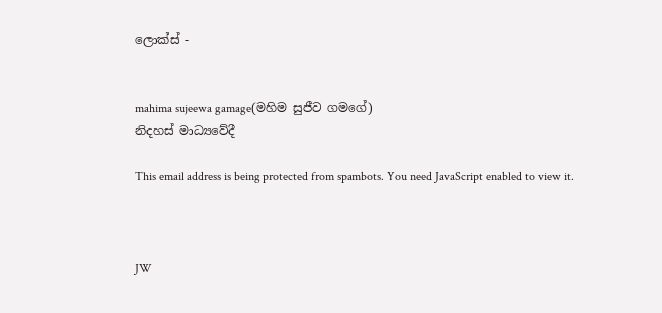ලොක්ස් -


mahima sujeewa gamage(මහිම සුජීව ගමගේ)
නිදහස් මාධ්‍යවේදී

This email address is being protected from spambots. You need JavaScript enabled to view it.



JW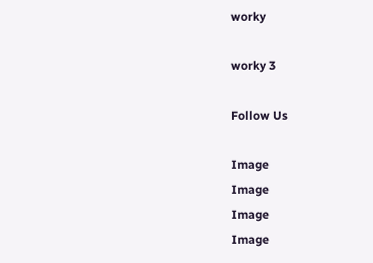worky

worky 3

Follow Us

Image
Image
Image
Image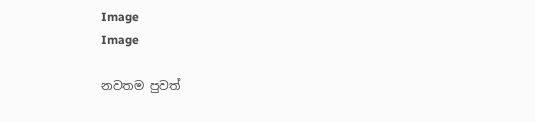Image
Image

නවතම පුවත්